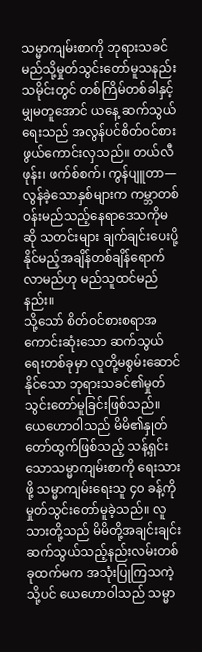သမ္မာကျမ်းစာကို ဘုရားသခင် မည်သို့မှုတ်သွင်းတော်မူသနည်း
သမိုင်းတွင် တစ်ကြိမ်တစ်ခါနှင့်မျှမတူအောင် ယနေ့ ဆက်သွယ်ရေးသည် အလွန်ပင်စိတ်ဝင်စားဖွယ်ကောင်းလှသည်။ တယ်လီဖုန်း၊ ဖက်စ်စက်၊ ကွန်ပျူတာ—လွန်ခဲ့သောနှစ်များက ကမ္ဘာတစ်ဝန်းမည်သည့်နေရာဒေသကိုမဆို သတင်းများ ချက်ချင်းပေးပို့နိုင်မည့်အချိန်တစ်ချိန်ရောက်လာမည်ဟု မည်သူထင်မည်နည်း။
သို့သော် စိတ်ဝင်စားစရာအကောင်းဆုံးသော ဆက်သွယ်ရေးတစ်ခုမှာ လူတို့မစွမ်းဆောင်နိုင်သော ဘုရားသခင်၏မှုတ်သွင်းတော်မူခြင်းဖြစ်သည်။ ယေဟောဝါသည် မိမိ၏နှုတ်တော်ထွက်ဖြစ်သည့် သန့်ရှင်းသောသမ္မာကျမ်းစာကို ရေးသားဖို့ သမ္မာကျမ်းရေးသူ ၄၀ ခန့်ကို မှုတ်သွင်းတော်မူခဲ့သည်။ လူသားတို့သည် မိမိတို့အချင်းချင်း ဆက်သွယ်သည့်နည်းလမ်းတစ်ခုထက်မက အသုံးပြုကြသကဲ့သို့ပင် ယေဟောဝါသည် သမ္မာ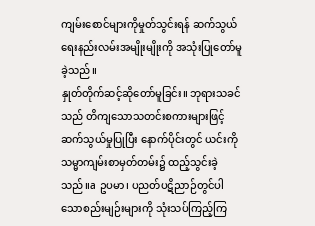ကျမ်းစောင်များကိုမှုတ်သွင်းရန် ဆက်သွယ်ရေးနည်းလမ်းအမျိုးမျိုးကို အသုံးပြုတော်မူခဲ့သည်။
နှုတ်တိုက်ဆင့်ဆိုတော်မူခြင်း။ ဘုရားသခင်သည် တိကျသောသတင်းစကားများဖြင့် ဆက်သွယ်မှုပြုပြီး နောက်ပိုင်းတွင် ယင်းကို သမ္မာကျမ်းစာမှတ်တမ်း၌ ထည့်သွင်းခဲ့သည်။a ဥပမာ၊ ပညတ်ပဋိညာဉ်တွင်ပါသောစည်းမျဉ်းများကို သုံးသပ်ကြည့်ကြ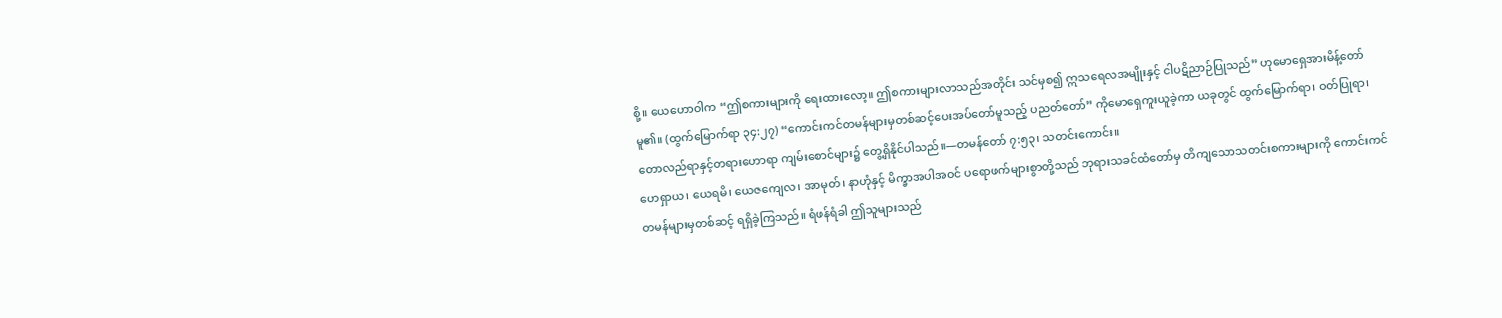စို့။ ယေဟောဝါက “ဤစကားများကို ရေးထားလော့။ ဤစကားများလာသည်အတိုင်း သင်မှစ၍ ဣသရေလအမျိုးနှင့် ငါပဋိညာဉ်ပြုသည်” ဟုမောရှေအားမိန့်တော်မူ၏။ (ထွက်မြောက်ရာ ၃၄:၂၇) “ကောင်းကင်တမန်များမှတစ်ဆင့်ပေးအပ်တော်မူသည့် ပညတ်တော်” ကိုမောရှေကူးယူခဲ့ကာ ယခုတွင် ထွက်မြောက်ရာ၊ ဝတ်ပြုရာ၊ တောလည်ရာနှင့်တရားဟောရာ ကျမ်းစောင်များ၌ တွေ့ရှိနိုင်ပါသည်။—တမန်တော် ၇:၅၃၊ သတင်းကောင်း။
ဟေရှာယ၊ ယေရမိ၊ ယေဇကျေလ၊ အာမုတ်၊ နာဟုံနှင့် မိက္ခာအပါအဝင် ပရောဖက်များစွာတို့သည် ဘုရားသခင်ထံတော်မှ တိကျသောသတင်းစကားများကို ကောင်းကင်တမန်များမှတစ်ဆင့် ရရှိခဲ့ကြသည်။ ရံဖန်ရံခါ ဤသူများသည်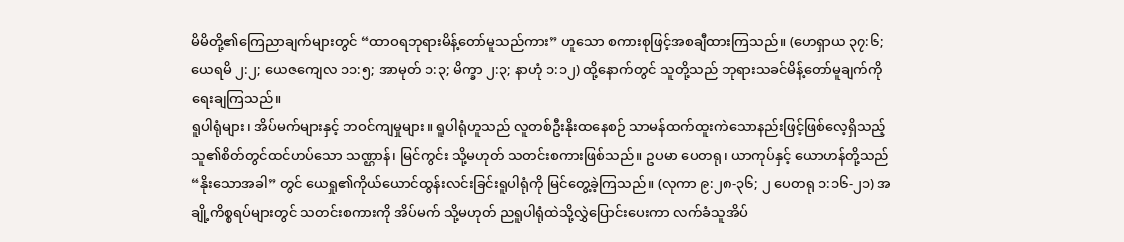မိမိတို့၏ကြေညာချက်များတွင် “ထာဝရဘုရားမိန့်တော်မူသည်ကား” ဟူသော စကားစုဖြင့်အစချီထားကြသည်။ (ဟေရှာယ ၃၇:၆; ယေရမိ ၂:၂; ယေဇကျေလ ၁၁:၅; အာမုတ် ၁:၃; မိက္ခာ ၂:၃; နာဟုံ ၁:၁၂) ထို့နောက်တွင် သူတို့သည် ဘုရားသခင်မိန့်တော်မူချက်ကို ရေးချကြသည်။
ရူပါရုံများ၊ အိပ်မက်များနှင့် ဘဝင်ကျမှုများ။ ရူပါရုံဟူသည် လူတစ်ဦးနိုးထနေစဉ် သာမန်ထက်ထူးကဲသောနည်းဖြင့်ဖြစ်လေ့ရှိသည့် သူ၏စိတ်တွင်ထင်ဟပ်သော သဏ္ဌာန်၊ မြင်ကွင်း သို့မဟုတ် သတင်းစကားဖြစ်သည်။ ဥပမာ ပေတရု၊ ယာကုပ်နှင့် ယောဟန်တို့သည် “နိုးသောအခါ” တွင် ယေရှု၏ကိုယ်ယောင်ထွန်းလင်းခြင်းရူပါရုံကို မြင်တွေ့ခဲ့ကြသည်။ (လုကာ ၉:၂၈-၃၆; ၂ ပေတရု ၁:၁၆-၂၁) အချို့ကိစ္စရပ်များတွင် သတင်းစကားကို အိပ်မက် သို့မဟုတ် ညရူပါရုံထဲသို့လွှဲပြောင်းပေးကာ လက်ခံသူအိပ်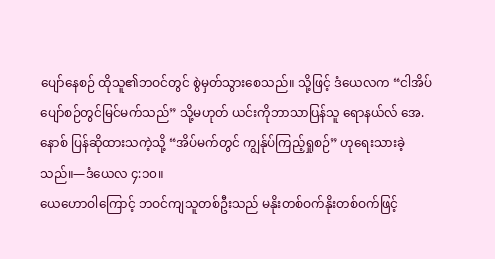ပျော်နေစဉ် ထိုသူ၏ဘဝင်တွင် စွဲမှတ်သွားစေသည်။ သို့ဖြင့် ဒံယေလက “ငါအိပ်ပျော်စဉ်တွင်မြင်မက်သည်” သို့မဟုတ် ယင်းကိုဘာသာပြန်သူ ရောနယ်လ် အေ. နောစ် ပြန်ဆိုထားသကဲ့သို့ “အိပ်မက်တွင် ကျွန်ုပ်ကြည့်ရှုစဉ်” ဟုရေးသားခဲ့သည်။—ဒံယေလ ၄:၁၀။
ယေဟောဝါကြောင့် ဘဝင်ကျသူတစ်ဦးသည် မနိုးတစ်ဝက်နိုးတစ်ဝက်ဖြင့်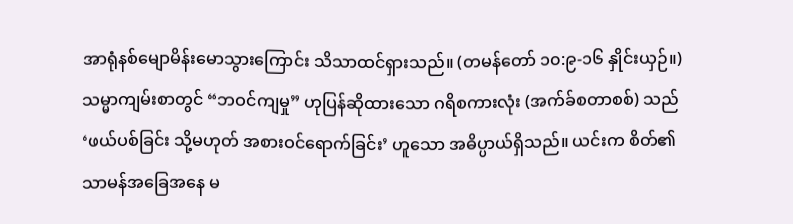အာရုံနစ်မျောမိန်းမောသွားကြောင်း သိသာထင်ရှားသည်။ (တမန်တော် ၁၀:၉-၁၆ နှိုင်းယှဉ်။) သမ္မာကျမ်းစာတွင် “ဘဝင်ကျမှု” ဟုပြန်ဆိုထားသော ဂရိစကားလုံး (အက်ခ်စတာစစ်) သည် ‘ဖယ်ပစ်ခြင်း သို့မဟုတ် အစားဝင်ရောက်ခြင်း’ ဟူသော အဓိပ္ပာယ်ရှိသည်။ ယင်းက စိတ်၏သာမန်အခြေအနေ မ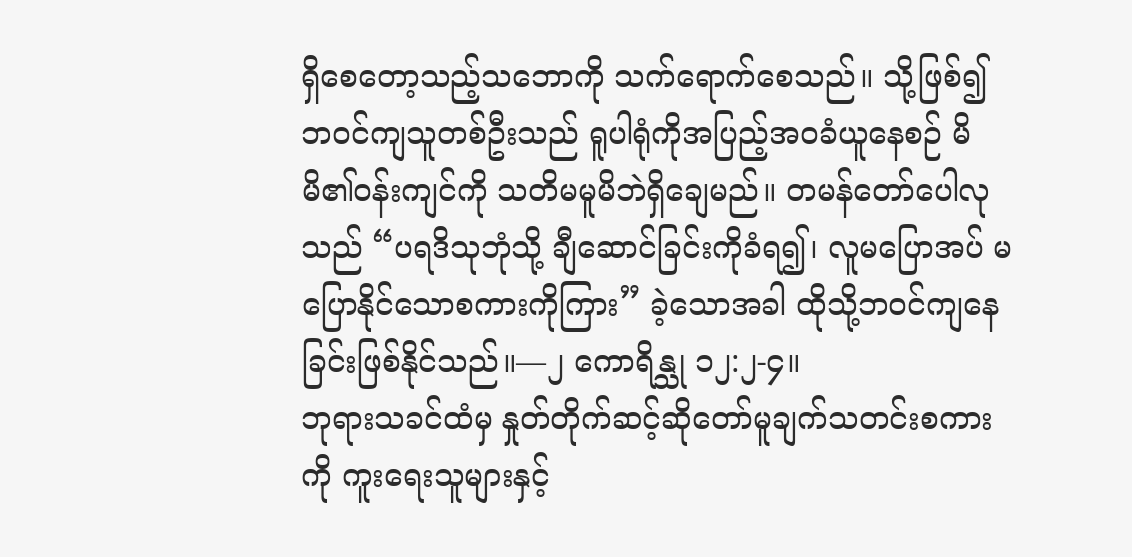ရှိစေတော့သည့်သဘောကို သက်ရောက်စေသည်။ သို့ဖြစ်၍ ဘဝင်ကျသူတစ်ဦးသည် ရူပါရုံကိုအပြည့်အဝခံယူနေစဉ် မိမိ၏ဝန်းကျင်ကို သတိမမူမိဘဲရှိချေမည်။ တမန်တော်ပေါလုသည် “ပရဒိသုဘုံသို့ ချီဆောင်ခြင်းကိုခံရ၍၊ လူမပြောအပ် မပြောနိုင်သောစကားကိုကြား” ခဲ့သောအခါ ထိုသို့ဘဝင်ကျနေခြင်းဖြစ်နိုင်သည်။—၂ ကောရိန္သု ၁၂:၂-၄။
ဘုရားသခင်ထံမှ နှုတ်တိုက်ဆင့်ဆိုတော်မူချက်သတင်းစကားကို ကူးရေးသူများနှင့်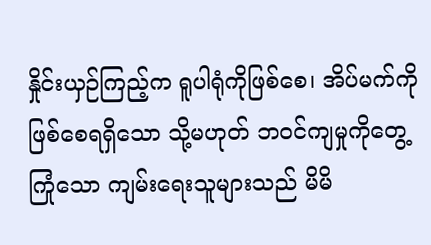နှိုင်းယှဉ်ကြည့်က ရူပါရုံကိုဖြစ်စေ၊ အိပ်မက်ကိုဖြစ်စေရရှိသော သို့မဟုတ် ဘဝင်ကျမှုကိုတွေ့ကြုံသော ကျမ်းရေးသူများသည် မိမိ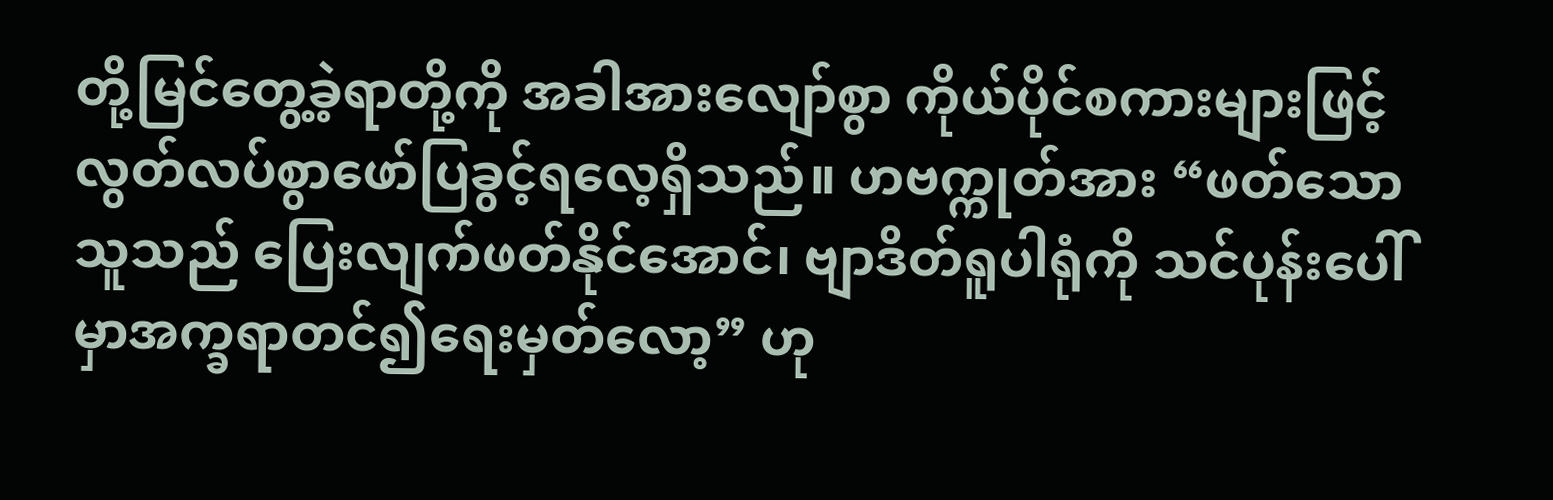တို့မြင်တွေ့ခဲ့ရာတို့ကို အခါအားလျော်စွာ ကိုယ်ပိုင်စကားများဖြင့် လွတ်လပ်စွာဖော်ပြခွင့်ရလေ့ရှိသည်။ ဟဗက္ကုတ်အား “ဖတ်သောသူသည် ပြေးလျက်ဖတ်နိုင်အောင်၊ ဗျာဒိတ်ရူပါရုံကို သင်ပုန်းပေါ်မှာအက္ခရာတင်၍ရေးမှတ်လော့” ဟု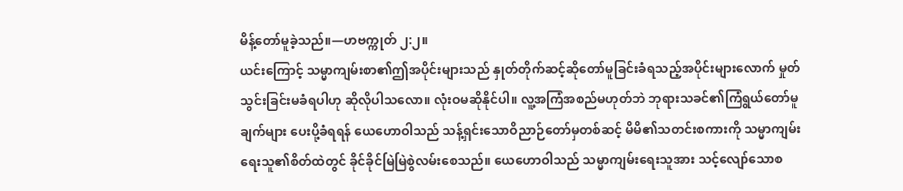မိန့်တော်မူခဲ့သည်။—ဟဗက္ကုတ် ၂:၂။
ယင်းကြောင့် သမ္မာကျမ်းစာ၏ဤအပိုင်းများသည် နှုတ်တိုက်ဆင့်ဆိုတော်မူခြင်းခံရသည့်အပိုင်းများလောက် မှုတ်သွင်းခြင်းမခံရပါဟု ဆိုလိုပါသလော။ လုံးဝမဆိုနိုင်ပါ။ လူ့အကြံအစည်မဟုတ်ဘဲ ဘုရားသခင်၏ကြံရွယ်တော်မူချက်များ ပေးပို့ခံရရန် ယေဟောဝါသည် သန့်ရှင်းသောဝိညာဉ်တော်မှတစ်ဆင့် မိမိ၏သတင်းစကားကို သမ္မာကျမ်းရေးသူ၏စိတ်ထဲတွင် ခိုင်ခိုင်မြဲမြဲစွဲလမ်းစေသည်။ ယေဟောဝါသည် သမ္မာကျမ်းရေးသူအား သင့်လျော်သောစ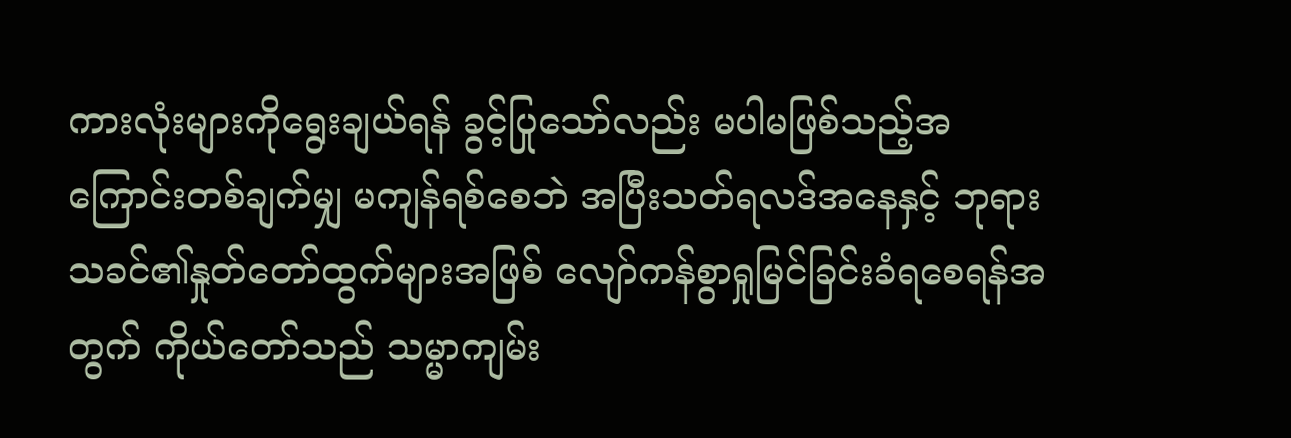ကားလုံးများကိုရွေးချယ်ရန် ခွင့်ပြုသော်လည်း မပါမဖြစ်သည့်အကြောင်းတစ်ချက်မျှ မကျန်ရစ်စေဘဲ အပြီးသတ်ရလဒ်အနေနှင့် ဘုရားသခင်၏နှုတ်တော်ထွက်များအဖြစ် လျော်ကန်စွာရှုမြင်ခြင်းခံရစေရန်အတွက် ကိုယ်တော်သည် သမ္မာကျမ်း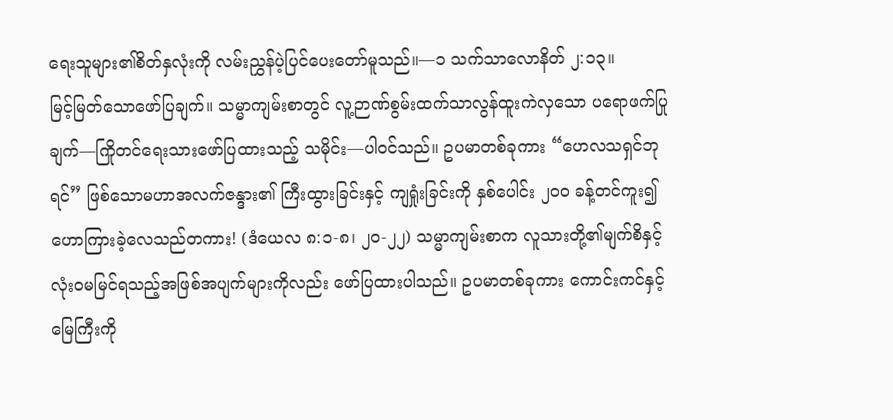ရေးသူများ၏စိတ်နှလုံးကို လမ်းညွှန်ပဲ့ပြင်ပေးတော်မူသည်။—၁ သက်သာလောနိတ် ၂:၁၃။
မြင့်မြတ်သောဖော်ပြချက်။ သမ္မာကျမ်းစာတွင် လူ့ဉာဏ်စွမ်းထက်သာလွန်ထူးကဲလှသော ပရောဖက်ပြုချက်—ကြိုတင်ရေးသားဖော်ပြထားသည့် သမိုင်း—ပါဝင်သည်။ ဥပမာတစ်ခုကား “ဟေလသရှင်ဘုရင်” ဖြစ်သောမဟာအလက်ဇန္ဒား၏ ကြီးထွားခြင်းနှင့် ကျရှုံးခြင်းကို နှစ်ပေါင်း ၂၀၀ ခန့်တင်ကူး၍ ဟောကြားခဲ့လေသည်တကား! (ဒံယေလ ၈:၁-၈၊ ၂၀-၂၂) သမ္မာကျမ်းစာက လူသားတို့၏မျက်စိနှင့် လုံးဝမမြင်ရသည့်အဖြစ်အပျက်များကိုလည်း ဖော်ပြထားပါသည်။ ဥပမာတစ်ခုကား ကောင်းကင်နှင့် မြေကြီးကို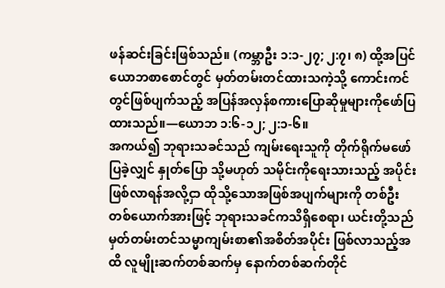ဖန်ဆင်းခြင်းဖြစ်သည်။ (ကမ္ဘာဦး ၁:၁-၂၇; ၂:၇၊ ၈) ထို့အပြင် ယောဘစာစောင်တွင် မှတ်တမ်းတင်ထားသကဲ့သို့ ကောင်းကင်တွင်ဖြစ်ပျက်သည့် အပြန်အလှန်စကားပြောဆိုမှုများကိုဖော်ပြထားသည်။—ယောဘ ၁:၆-၁၂; ၂:၁-၆။
အကယ်၍ ဘုရားသခင်သည် ကျမ်းရေးသူကို တိုက်ရိုက်မဖော်ပြခဲ့လျှင် နှုတ်ပြော သို့မဟုတ် သမိုင်းကိုရေးသားသည့် အပိုင်းဖြစ်လာရန်အလို့ငှာ ထိုသို့သောအဖြစ်အပျက်များကို တစ်ဦးတစ်ယောက်အားဖြင့် ဘုရားသခင်ကသိရှိစေရာ၊ ယင်းတို့သည် မှတ်တမ်းတင်သမ္မာကျမ်းစာ၏အစိတ်အပိုင်း ဖြစ်လာသည့်အထိ လူမျိုးဆက်တစ်ဆက်မှ နောက်တစ်ဆက်တိုင်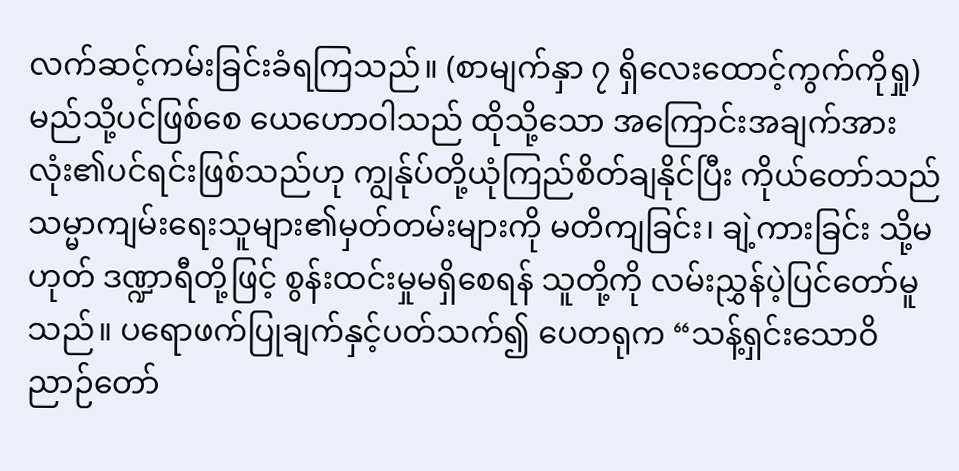လက်ဆင့်ကမ်းခြင်းခံရကြသည်။ (စာမျက်နှာ ၇ ရှိလေးထောင့်ကွက်ကိုရှု) မည်သို့ပင်ဖြစ်စေ ယေဟောဝါသည် ထိုသို့သော အကြောင်းအချက်အားလုံး၏ပင်ရင်းဖြစ်သည်ဟု ကျွန်ုပ်တို့ယုံကြည်စိတ်ချနိုင်ပြီး ကိုယ်တော်သည် သမ္မာကျမ်းရေးသူများ၏မှတ်တမ်းများကို မတိကျခြင်း၊ ချဲ့ကားခြင်း သို့မဟုတ် ဒဏ္ဍာရီတို့ဖြင့် စွန်းထင်းမှုမရှိစေရန် သူတို့ကို လမ်းညွှန်ပဲ့ပြင်တော်မူသည်။ ပရောဖက်ပြုချက်နှင့်ပတ်သက်၍ ပေတရုက “သန့်ရှင်းသောဝိညာဉ်တော်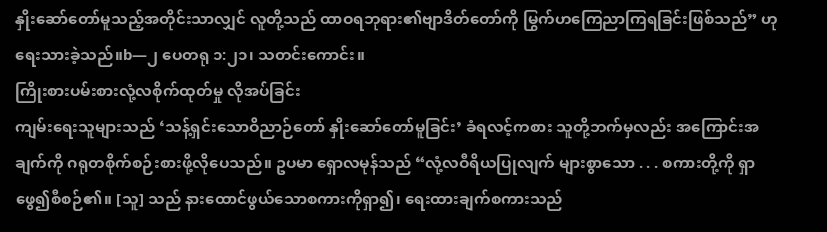နှိုးဆော်တော်မူသည့်အတိုင်းသာလျှင် လူတို့သည် ထာဝရဘုရား၏ဗျာဒိတ်တော်ကို မြွက်ဟကြေညာကြရခြင်းဖြစ်သည်” ဟုရေးသားခဲ့သည်။b—၂ ပေတရု ၁:၂၁၊ သတင်းကောင်း။
ကြိုးစားပမ်းစားလုံ့လစိုက်ထုတ်မှု လိုအပ်ခြင်း
ကျမ်းရေးသူများသည် ‘သန့်ရှင်းသောဝိညာဉ်တော် နှိုးဆော်တော်မူခြင်း’ ခံရလင့်ကစား သူတို့ဘက်မှလည်း အကြောင်းအချက်ကို ဂရုတစိုက်စဉ်းစားဖို့လိုပေသည်။ ဥပမာ ရှောလမုန်သည် “လုံ့လဝီရိယပြုလျက် များစွာသော . . . စကားတို့ကို ရှာဖွေ၍စီစဉ်၏။ [သူ] သည် နားထောင်ဖွယ်သောစကားကိုရှာ၍၊ ရေးထားချက်စကားသည်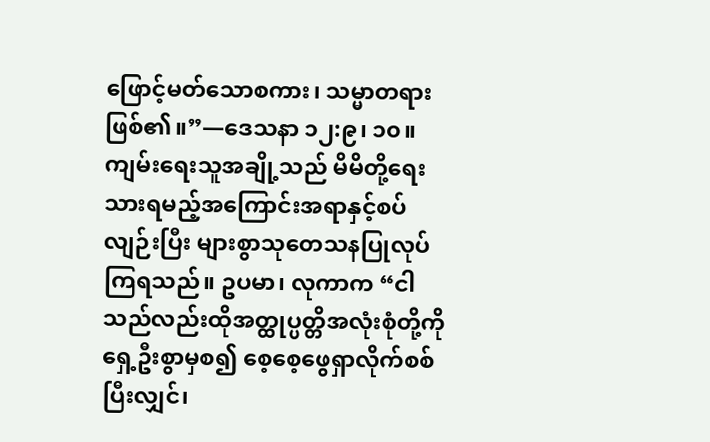ဖြောင့်မတ်သောစကား၊ သမ္မာတရားဖြစ်၏။”—ဒေသနာ ၁၂:၉၊ ၁၀။
ကျမ်းရေးသူအချို့သည် မိမိတို့ရေးသားရမည့်အကြောင်းအရာနှင့်စပ်လျဉ်းပြီး များစွာသုတေသနပြုလုပ်ကြရသည်။ ဥပမာ၊ လုကာက “ငါသည်လည်းထိုအတ္ထုပ္ပတ္တိအလုံးစုံတို့ကို ရှေ့ဦးစွာမှစ၍ စေ့စေ့ဖွေရှာလိုက်စစ်ပြီးလျှင်၊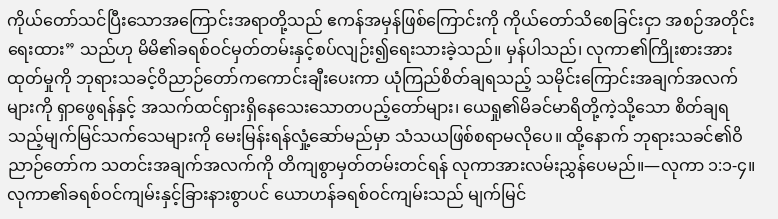ကိုယ်တော်သင်ပြီးသောအကြောင်းအရာတို့သည် ဧကန်အမှန်ဖြစ်ကြောင်းကို ကိုယ်တော်သိစေခြင်းငှာ အစဉ်အတိုင်းရေးထား” သည်ဟု မိမိ၏ခရစ်ဝင်မှတ်တမ်းနှင့်စပ်လျဉ်း၍ရေးသားခဲ့သည်။ မှန်ပါသည်၊ လုကာ၏ကြိုးစားအားထုတ်မှုကို ဘုရားသခင့်ဝိညာဉ်တော်ကကောင်းချီးပေးကာ ယုံကြည်စိတ်ချရသည့် သမိုင်းကြောင်းအချက်အလက်များကို ရှာဖွေရန်နှင့် အသက်ထင်ရှားရှိနေသေးသောတပည့်တော်များ၊ ယေရှု၏မိခင်မာရိတို့ကဲ့သို့သော စိတ်ချရသည့်မျက်မြင်သက်သေများကို မေးမြန်းရန်လှုံ့ဆော်မည်မှာ သံသယဖြစ်စရာမလိုပေ။ ထို့နောက် ဘုရားသခင်၏ဝိညာဉ်တော်က သတင်းအချက်အလက်ကို တိကျစွာမှတ်တမ်းတင်ရန် လုကာအားလမ်းညွှန်ပေမည်။—လုကာ ၁:၁-၄။
လုကာ၏ခရစ်ဝင်ကျမ်းနှင့်ခြားနားစွာပင် ယောဟန်ခရစ်ဝင်ကျမ်းသည် မျက်မြင်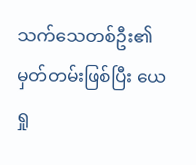သက်သေတစ်ဦး၏မှတ်တမ်းဖြစ်ပြီး ယေရှု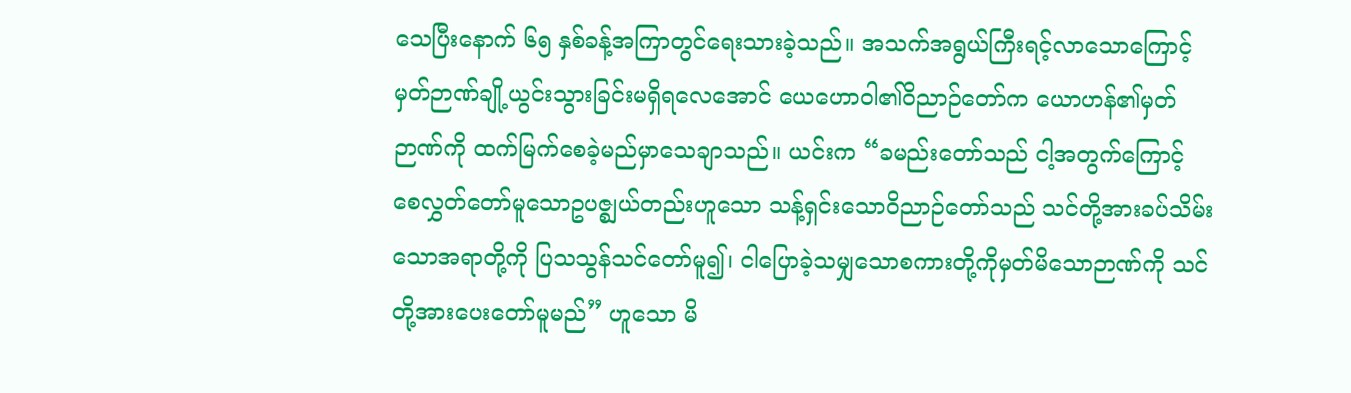သေပြီးနောက် ၆၅ နှစ်ခန့်အကြာတွင်ရေးသားခဲ့သည်။ အသက်အရွယ်ကြီးရင့်လာသောကြောင့် မှတ်ဉာဏ်ချို့ယွင်းသွားခြင်းမရှိရလေအောင် ယေဟောဝါ၏ဝိညာဉ်တော်က ယောဟန်၏မှတ်ဉာဏ်ကို ထက်မြက်စေခဲ့မည်မှာသေချာသည်။ ယင်းက “ခမည်းတော်သည် ငါ့အတွက်ကြောင့် စေလွှတ်တော်မူသောဥပဇ္စျယ်တည်းဟူသော သန့်ရှင်းသောဝိညာဉ်တော်သည် သင်တို့အားခပ်သိမ်းသောအရာတို့ကို ပြသသွန်သင်တော်မူ၍၊ ငါပြောခဲ့သမျှသောစကားတို့ကိုမှတ်မိသောဉာဏ်ကို သင်တို့အားပေးတော်မူမည်” ဟူသော မိ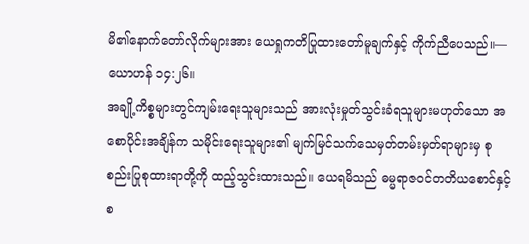မိ၏နောက်တော်လိုက်များအား ယေရှုကတိပြုထားတော်မူချက်နှင့် ကိုက်ညီပေသည်။—ယောဟန် ၁၄:၂၆။
အချို့ကိစ္စများတွင်ကျမ်းရေးသူများသည် အားလုံးမှုတ်သွင်းခံရသူများမဟုတ်သော အစောပိုင်းအချိန်က သမိုင်းရေးသူများ၏ မျက်မြင်သက်သေမှတ်တမ်းမှတ်ရာများမှ စုစည်းပြုစုထားရာတို့ကို ထည့်သွင်းထားသည်။ ယေရမိသည် ဓမ္မရာဇဝင်တတိယစောင်နှင့် စ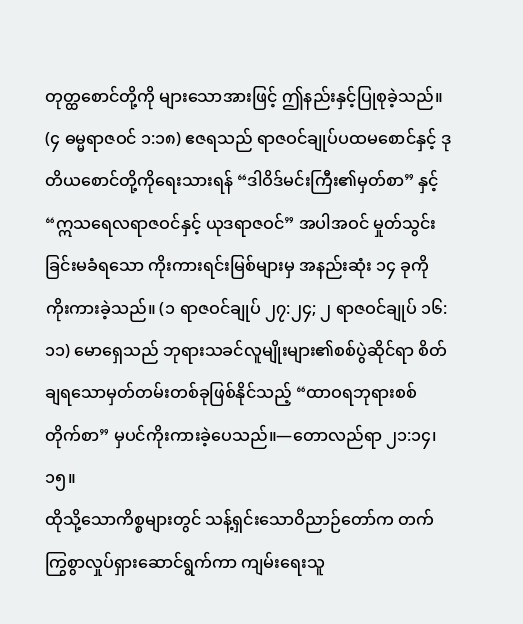တုတ္ထစောင်တို့ကို များသောအားဖြင့် ဤနည်းနှင့်ပြုစုခဲ့သည်။ (၄ ဓမ္မရာဇဝင် ၁:၁၈) ဧဇရသည် ရာဇဝင်ချုပ်ပထမစောင်နှင့် ဒုတိယစောင်တို့ကိုရေးသားရန် “ဒါဝိဒ်မင်းကြီး၏မှတ်စာ” နှင့် “ဣသရေလရာဇဝင်နှင့် ယုဒရာဇဝင်” အပါအဝင် မှုတ်သွင်းခြင်းမခံရသော ကိုးကားရင်းမြစ်များမှ အနည်းဆုံး ၁၄ ခုကိုကိုးကားခဲ့သည်။ (၁ ရာဇဝင်ချုပ် ၂၇:၂၄; ၂ ရာဇဝင်ချုပ် ၁၆:၁၁) မောရှေသည် ဘုရားသခင်လူမျိုးများ၏စစ်ပွဲဆိုင်ရာ စိတ်ချရသောမှတ်တမ်းတစ်ခုဖြစ်နိုင်သည့် “ထာဝရဘုရားစစ်တိုက်စာ” မှပင်ကိုးကားခဲ့ပေသည်။—တောလည်ရာ ၂၁:၁၄၊ ၁၅။
ထိုသို့သောကိစ္စများတွင် သန့်ရှင်းသောဝိညာဉ်တော်က တက်ကြွစွာလှုပ်ရှားဆောင်ရွက်ကာ ကျမ်းရေးသူ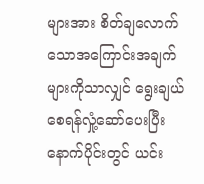များအား စိတ်ချလောက်သောအကြောင်းအချက်များကိုသာလျှင် ရွေးချယ်စေရန်လှုံ့ဆော်ပေးပြီး နောက်ပိုင်းတွင် ယင်း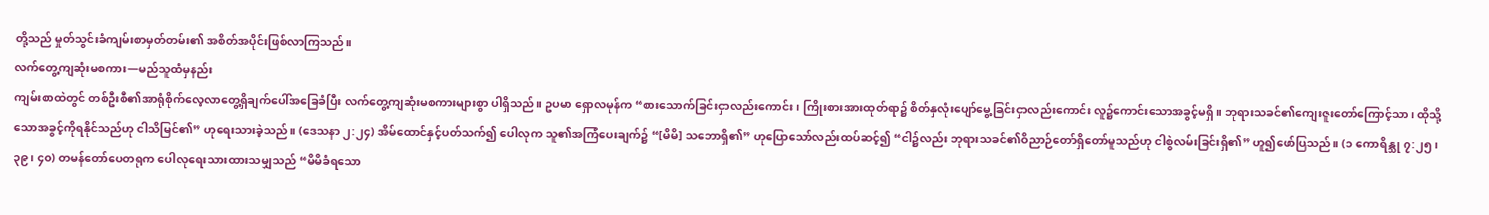တို့သည် မှုတ်သွင်းခံကျမ်းစာမှတ်တမ်း၏ အစိတ်အပိုင်းဖြစ်လာကြသည်။
လက်တွေ့ကျဆုံးမစကား—မည်သူထံမှနည်း
ကျမ်းစာထဲတွင် တစ်ဦးစီ၏အာရုံစိုက်လေ့လာတွေ့ရှိချက်ပေါ်အခြေခံပြီး လက်တွေ့ကျဆုံးမစကားများစွာ ပါရှိသည်။ ဥပမာ ရှောလမုန်က “စားသောက်ခြင်းငှာလည်းကောင်း၊ ကြိုးစားအားထုတ်ရာ၌ စိတ်နှလုံးပျော်မွေ့ခြင်းငှာလည်းကောင်း လူ၌ကောင်းသောအခွင့်မရှိ။ ဘုရားသခင်၏ကျေးဇူးတော်ကြောင့်သာ၊ ထိုသို့သောအခွင့်ကိုရနိုင်သည်ဟု ငါသိမြင်၏” ဟုရေးသားခဲ့သည်။ (ဒေသနာ ၂:၂၄) အိမ်ထောင်နှင့်ပတ်သက်၍ ပေါလုက သူ၏အကြံပေးချက်၌ “[မိမိ] သဘောရှိ၏” ဟုပြောသော်လည်းထပ်ဆင့်၍ “ငါ၌လည်း ဘုရားသခင်၏ဝိညာဉ်တော်ရှိတော်မူသည်ဟု ငါစွဲလမ်းခြင်းရှိ၏” ဟူ၍ဖော်ပြသည်။ (၁ ကောရိန္သု ၇:၂၅၊ ၃၉၊ ၄၀) တမန်တော်ပေတရုက ပေါလုရေးသားထားသမျှသည် “မိမိခံရသော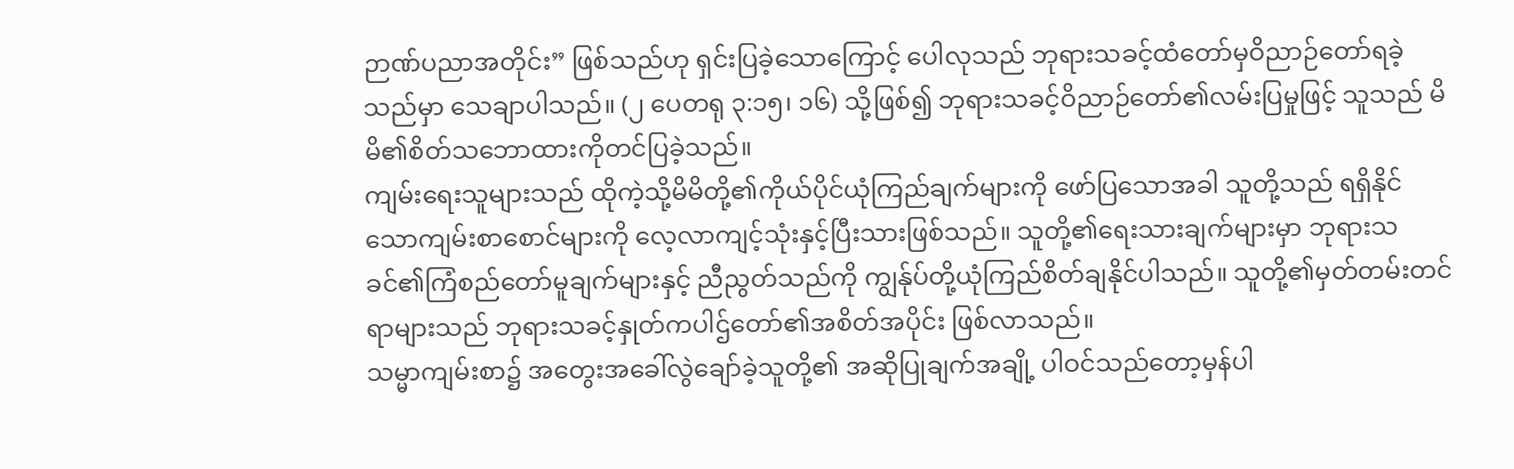ဉာဏ်ပညာအတိုင်း” ဖြစ်သည်ဟု ရှင်းပြခဲ့သောကြောင့် ပေါလုသည် ဘုရားသခင့်ထံတော်မှဝိညာဉ်တော်ရခဲ့သည်မှာ သေချာပါသည်။ (၂ ပေတရု ၃:၁၅၊ ၁၆) သို့ဖြစ်၍ ဘုရားသခင့်ဝိညာဉ်တော်၏လမ်းပြမှုဖြင့် သူသည် မိမိ၏စိတ်သဘောထားကိုတင်ပြခဲ့သည်။
ကျမ်းရေးသူများသည် ထိုကဲ့သို့မိမိတို့၏ကိုယ်ပိုင်ယုံကြည်ချက်များကို ဖော်ပြသောအခါ သူတို့သည် ရရှိနိုင်သောကျမ်းစာစောင်များကို လေ့လာကျင့်သုံးနှင့်ပြီးသားဖြစ်သည်။ သူတို့၏ရေးသားချက်များမှာ ဘုရားသခင်၏ကြံစည်တော်မူချက်များနှင့် ညီညွတ်သည်ကို ကျွန်ုပ်တို့ယုံကြည်စိတ်ချနိုင်ပါသည်။ သူတို့၏မှတ်တမ်းတင်ရာများသည် ဘုရားသခင့်နှုတ်ကပါဌ်တော်၏အစိတ်အပိုင်း ဖြစ်လာသည်။
သမ္မာကျမ်းစာ၌ အတွေးအခေါ်လွဲချော်ခဲ့သူတို့၏ အဆိုပြုချက်အချို့ ပါဝင်သည်တော့မှန်ပါ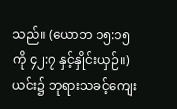သည်။ (ယောဘ ၁၅:၁၅ ကို ၄၂:၇ နှင့်နှိုင်းယှဉ်။) ယင်း၌ ဘုရားသခင့်ကျေး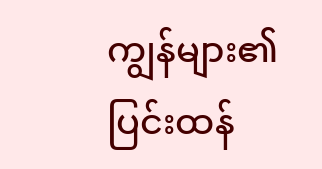ကျွန်များ၏ ပြင်းထန်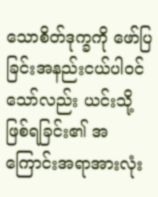သောစိတ်ဒုက္ခကို ဖော်ပြခြင်းအနည်းငယ်ပါဝင်သော်လည်း ယင်းသို့ဖြစ်ရခြင်း၏ အကြောင်းအရာအားလုံး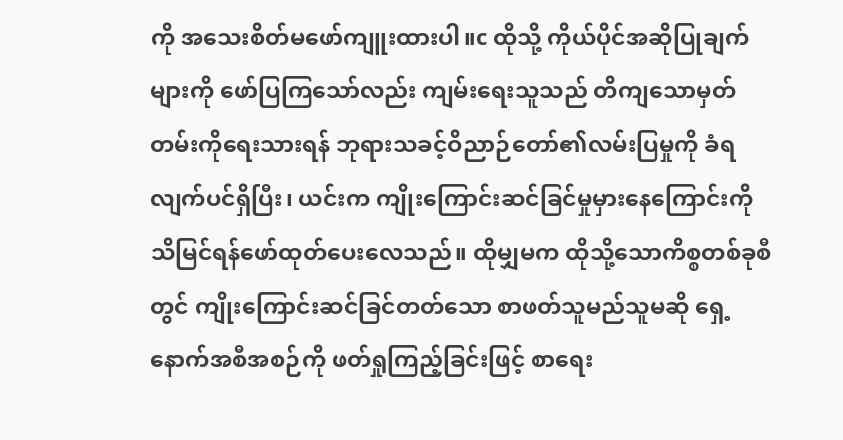ကို အသေးစိတ်မဖော်ကျူးထားပါ။c ထိုသို့ ကိုယ်ပိုင်အဆိုပြုချက်များကို ဖော်ပြကြသော်လည်း ကျမ်းရေးသူသည် တိကျသောမှတ်တမ်းကိုရေးသားရန် ဘုရားသခင့်ဝိညာဉ်တော်၏လမ်းပြမှုကို ခံရလျက်ပင်ရှိပြီး၊ ယင်းက ကျိုးကြောင်းဆင်ခြင်မှုမှားနေကြောင်းကို သိမြင်ရန်ဖော်ထုတ်ပေးလေသည်။ ထိုမျှမက ထိုသို့သောကိစ္စတစ်ခုစီတွင် ကျိုးကြောင်းဆင်ခြင်တတ်သော စာဖတ်သူမည်သူမဆို ရှေ့နောက်အစီအစဉ်ကို ဖတ်ရှုကြည့်ခြင်းဖြင့် စာရေး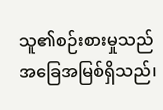သူ၏စဉ်းစားမှုသည် အခြေအမြစ်ရှိသည်၊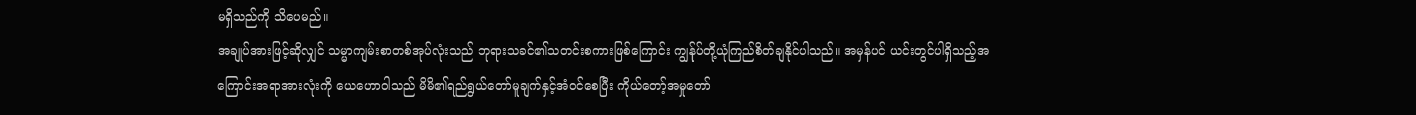မရှိသည်ကို သိပေမည်။
အချုပ်အားဖြင့်ဆိုလျှင် သမ္မာကျမ်းစာတစ်အုပ်လုံးသည် ဘုရားသခင်၏သတင်းစကားဖြစ်ကြောင်း ကျွန်ုပ်တို့ယုံကြည်စိတ်ချနိုင်ပါသည်။ အမှန်ပင် ယင်းတွင်ပါရှိသည့်အကြောင်းအရာအားလုံးကို ယေဟောဝါသည် မိမိ၏ရည်ရွယ်တော်မူချက်နှင့်အံဝင်စေပြီး ကိုယ်တော့်အမှုတော်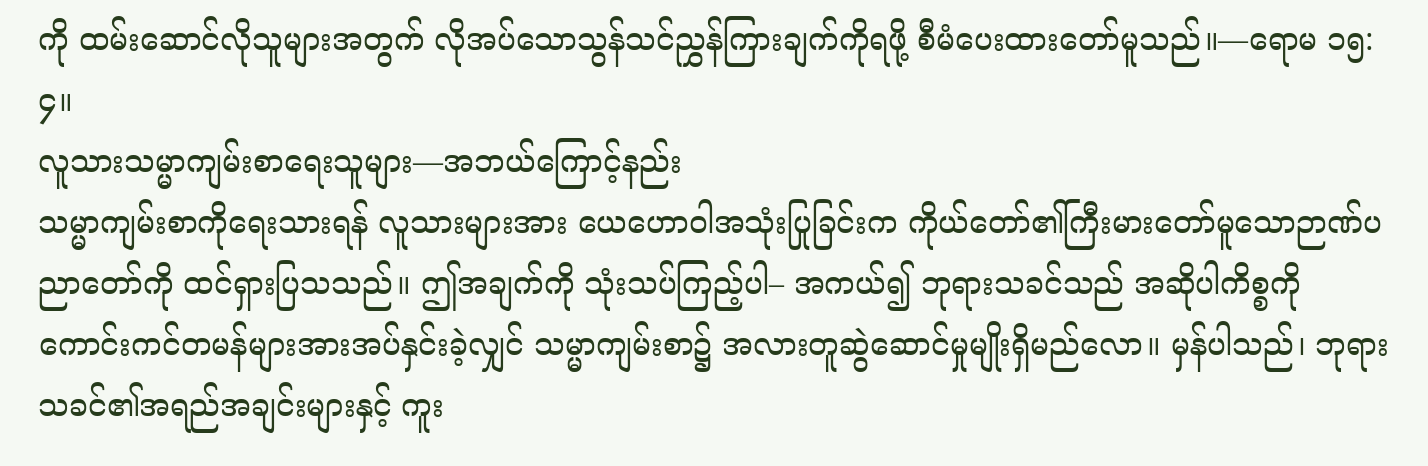ကို ထမ်းဆောင်လိုသူများအတွက် လိုအပ်သောသွန်သင်ညွှန်ကြားချက်ကိုရဖို့ စီမံပေးထားတော်မူသည်။—ရောမ ၁၅:၄။
လူသားသမ္မာကျမ်းစာရေးသူများ—အဘယ်ကြောင့်နည်း
သမ္မာကျမ်းစာကိုရေးသားရန် လူသားများအား ယေဟောဝါအသုံးပြုခြင်းက ကိုယ်တော်၏ကြီးမားတော်မူသောဉာဏ်ပညာတော်ကို ထင်ရှားပြသသည်။ ဤအချက်ကို သုံးသပ်ကြည့်ပါ– အကယ်၍ ဘုရားသခင်သည် အဆိုပါကိစ္စကို ကောင်းကင်တမန်များအားအပ်နှင်းခဲ့လျှင် သမ္မာကျမ်းစာ၌ အလားတူဆွဲဆောင်မှုမျိုးရှိမည်လော။ မှန်ပါသည်၊ ဘုရားသခင်၏အရည်အချင်းများနှင့် ကူး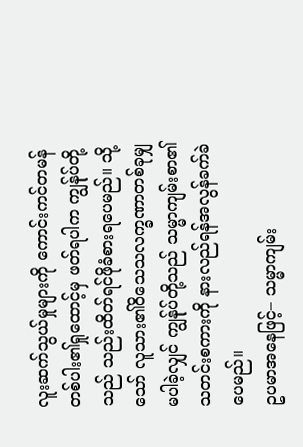လူးဆက်သွယ်မှုများကို ကောင်းကင်တမန်တစ်ပါး၏ရှုထောင့်မှ ဖတ်ရပါက ကျွန်ုပ်တို့သည် သည်းထိတ်ရင်ဖိုခံစားရပေမည်။ သို့သော် လူသား၏ဝိသေသလက္ခဏာတစ်ခုမျှမပါခဲ့လျှင် ကျွန်ုပ်တို့သည် သမ္မာကျမ်းစာ၏သတင်းစကားကို နားလည်ရန်အလွန်ခက်ခဲပေမည်။
ဥပမာအနေဖြင့်– သမ္မာကျမ်း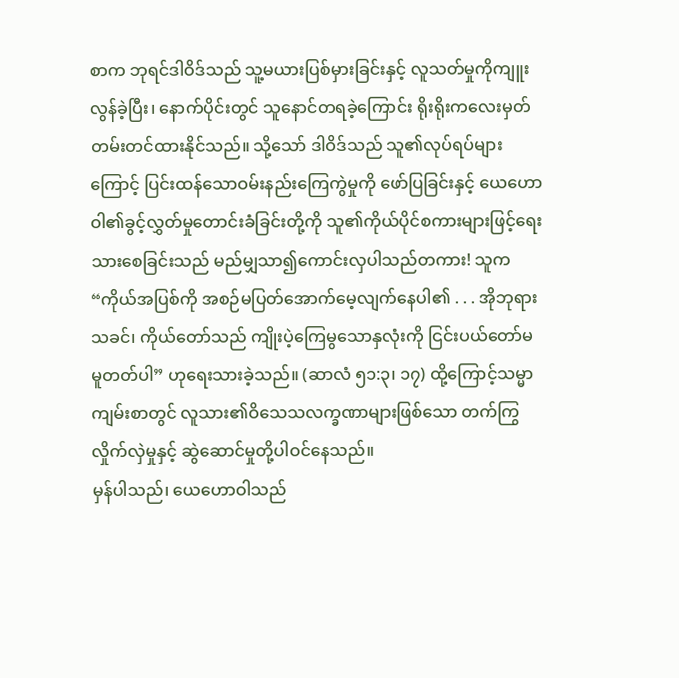စာက ဘုရင်ဒါဝိဒ်သည် သူ့မယားပြစ်မှားခြင်းနှင့် လူသတ်မှုကိုကျူးလွန်ခဲ့ပြီး၊ နောက်ပိုင်းတွင် သူနောင်တရခဲ့ကြောင်း ရိုးရိုးကလေးမှတ်တမ်းတင်ထားနိုင်သည်။ သို့သော် ဒါဝိဒ်သည် သူ၏လုပ်ရပ်များကြောင့် ပြင်းထန်သောဝမ်းနည်းကြေကွဲမှုကို ဖော်ပြခြင်းနှင့် ယေဟောဝါ၏ခွင့်လွှတ်မှုတောင်းခံခြင်းတို့ကို သူ၏ကိုယ်ပိုင်စကားများဖြင့်ရေးသားစေခြင်းသည် မည်မျှသာ၍ကောင်းလှပါသည်တကား! သူက “ကိုယ်အပြစ်ကို အစဉ်မပြတ်အောက်မေ့လျက်နေပါ၏ . . . အိုဘုရားသခင်၊ ကိုယ်တော်သည် ကျိုးပဲ့ကြေမွသောနှလုံးကို ငြင်းပယ်တော်မမူတတ်ပါ” ဟုရေးသားခဲ့သည်။ (ဆာလံ ၅၁:၃၊ ၁၇) ထို့ကြောင့်သမ္မာကျမ်းစာတွင် လူသား၏ဝိသေသလက္ခဏာများဖြစ်သော တက်ကြွလှိုက်လှဲမှုနှင့် ဆွဲဆောင်မှုတို့ပါဝင်နေသည်။
မှန်ပါသည်၊ ယေဟောဝါသည်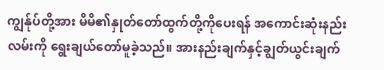ကျွန်ုပ်တို့အား မိမိ၏နှုတ်တော်ထွက်တို့ကိုပေးရန် အကောင်းဆုံးနည်းလမ်းကို ရွေးချယ်တော်မူခဲ့သည်။ အားနည်းချက်နှင့်ချွတ်ယွင်းချက်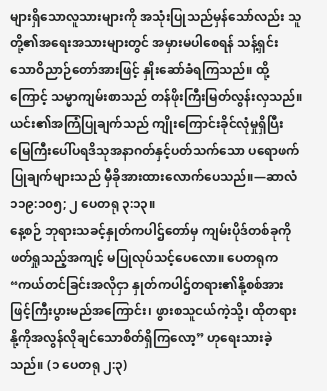များရှိသောလူသားများကို အသုံးပြုသည်မှန်သော်လည်း သူတို့၏အရေးအသားများတွင် အမှားမပါစေရန် သန့်ရှင်းသောဝိညာဉ်တော်အားဖြင့် နှိုးဆော်ခံရကြသည်။ ထို့ကြောင့် သမ္မာကျမ်းစာသည် တန်ဖိုးကြီးမြတ်လွန်းလှသည်။ ယင်း၏အကြံပြုချက်သည် ကျိုးကြောင်းခိုင်လုံမှုရှိပြီး မြေကြီးပေါ်ပရဒိသုအနာဂတ်နှင့်ပတ်သက်သော ပရောဖက်ပြုချက်များသည် မှီခိုအားထားလောက်ပေသည်။—ဆာလံ ၁၁၉:၁၀၅; ၂ ပေတရု ၃:၁၃။
နေ့စဉ် ဘုရားသခင့်နှုတ်ကပါဌ်တော်မှ ကျမ်းပိုဒ်တစ်ခုကိုဖတ်ရှုသည့်အကျင့် မပြုလုပ်သင့်ပေလော။ ပေတရုက “ကယ်တင်ခြင်းအလိုငှာ နှုတ်ကပါဌ်တရား၏နို့စစ်အားဖြင့်ကြီးပွားမည်အကြောင်း၊ ဖွားစသူငယ်ကဲ့သို့၊ ထိုတရားနို့ကိုအလွန်လိုချင်သောစိတ်ရှိကြလော့” ဟုရေးသားခဲ့သည်။ (၁ ပေတရု ၂:၃)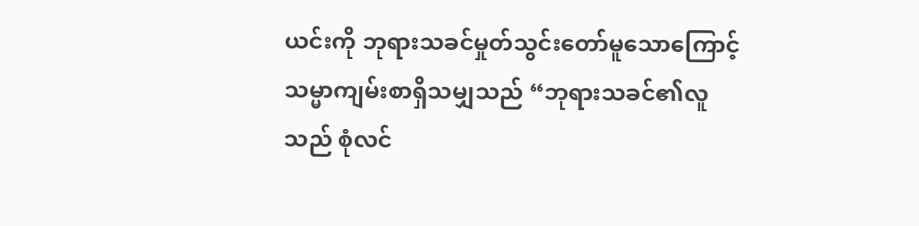ယင်းကို ဘုရားသခင်မှုတ်သွင်းတော်မူသောကြောင့် သမ္မာကျမ်းစာရှိသမျှသည် “ဘုရားသခင်၏လူသည် စုံလင်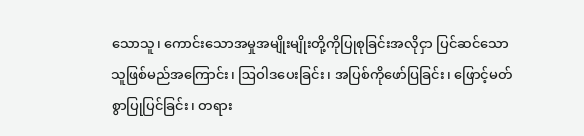သောသူ၊ ကောင်းသောအမှုအမျိုးမျိုးတို့ကိုပြုစုခြင်းအလိုငှာ ပြင်ဆင်သောသူဖြစ်မည်အကြောင်း၊ ဩဝါဒပေးခြင်း၊ အပြစ်ကိုဖော်ပြခြင်း၊ ဖြောင့်မတ်စွာပြုပြင်ခြင်း၊ တရား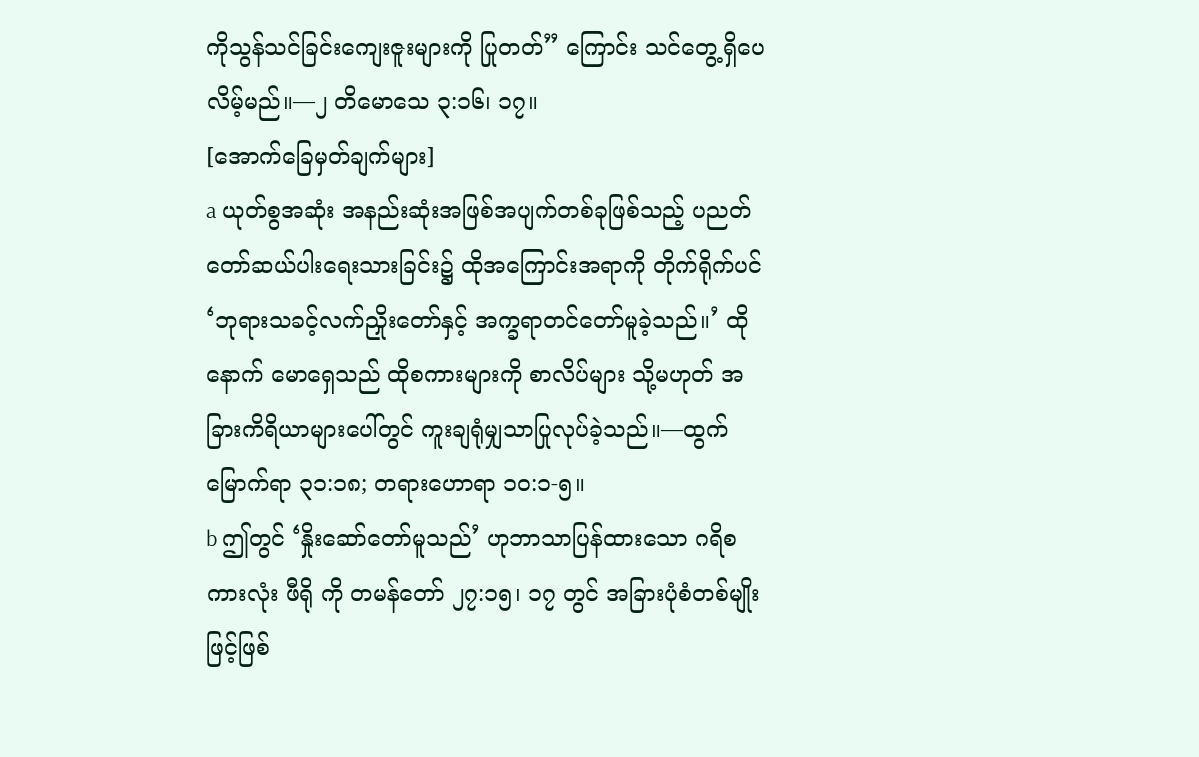ကိုသွန်သင်ခြင်းကျေးဇူးများကို ပြုတတ်” ကြောင်း သင်တွေ့ရှိပေလိမ့်မည်။—၂ တိမောသေ ၃:၁၆၊ ၁၇။
[အောက်ခြေမှတ်ချက်များ]
a ယုတ်စွအဆုံး အနည်းဆုံးအဖြစ်အပျက်တစ်ခုဖြစ်သည့် ပညတ်တော်ဆယ်ပါးရေးသားခြင်း၌ ထိုအကြောင်းအရာကို တိုက်ရိုက်ပင် ‘ဘုရားသခင့်လက်ညှိုးတော်နှင့် အက္ခရာတင်တော်မူခဲ့သည်။’ ထိုနောက် မောရှေသည် ထိုစကားများကို စာလိပ်များ သို့မဟုတ် အခြားကိရိယာများပေါ်တွင် ကူးချရုံမျှသာပြုလုပ်ခဲ့သည်။—ထွက်မြောက်ရာ ၃၁:၁၈; တရားဟောရာ ၁၀:၁-၅။
b ဤတွင် ‘နှိုးဆော်တော်မူသည်’ ဟုဘာသာပြန်ထားသော ဂရိစကားလုံး ဖီရို ကို တမန်တော် ၂၇:၁၅၊ ၁၇ တွင် အခြားပုံစံတစ်မျိုးဖြင့်ဖြစ်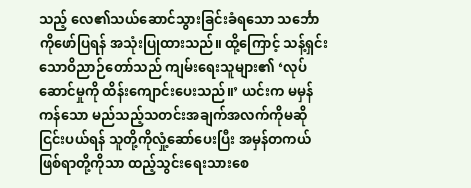သည့် လေ၏သယ်ဆောင်သွားခြင်းခံရသော သင်္ဘောကိုဖော်ပြရန် အသုံးပြုထားသည်။ ထို့ကြောင့် သန့်ရှင်းသောဝိညာဉ်တော်သည် ကျမ်းရေးသူများ၏ ‘လုပ်ဆောင်မှုကို ထိန်းကျောင်းပေးသည်။’ ယင်းက မမှန်ကန်သော မည်သည့်သတင်းအချက်အလက်ကိုမဆို ငြင်းပယ်ရန် သူတို့ကိုလှုံ့ဆော်ပေးပြီး အမှန်တကယ်ဖြစ်ရာတို့ကိုသာ ထည့်သွင်းရေးသားစေ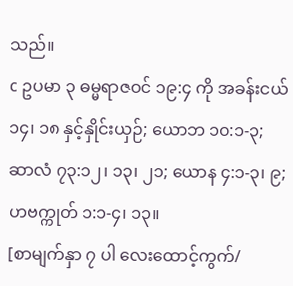သည်။
c ဥပမာ ၃ ဓမ္မရာဇဝင် ၁၉:၄ ကို အခန်းငယ် ၁၄၊ ၁၈ နှင့်နှိုင်းယှဉ်; ယောဘ ၁၀:၁-၃; ဆာလံ ၇၃:၁၂၊ ၁၃၊ ၂၁; ယောန ၄:၁-၃၊ ၉; ဟဗက္ကုတ် ၁:၁-၄၊ ၁၃။
[စာမျက်နှာ ၇ ပါ လေးထောင့်ကွက်/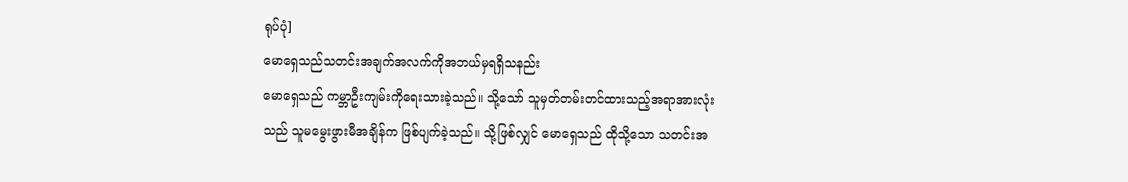ရုပ်ပုံ]
မောရှေသည်သတင်းအချက်အလက်ကိုအဘယ်မှရရှိသနည်း
မောရှေသည် ကမ္ဘာဦးကျမ်းကိုရေးသားခဲ့သည်။ သို့သော် သူမှတ်တမ်းတင်ထားသည့်အရာအားလုံးသည် သူမမွေးဖွားမီအချိန်က ဖြစ်ပျက်ခဲ့သည်။ သို့ဖြစ်လျှင် မောရှေသည် ထိုသို့သော သတင်းအ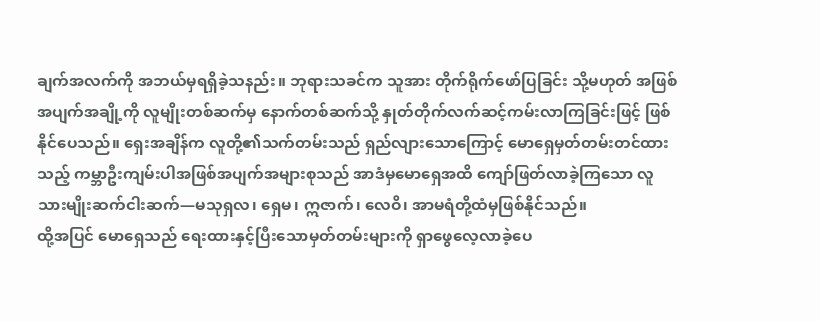ချက်အလက်ကို အဘယ်မှရရှိခဲ့သနည်း။ ဘုရားသခင်က သူအား တိုက်ရိုက်ဖော်ပြခြင်း သို့မဟုတ် အဖြစ်အပျက်အချို့ကို လူမျိုးတစ်ဆက်မှ နောက်တစ်ဆက်သို့ နှုတ်တိုက်လက်ဆင့်ကမ်းလာကြခြင်းဖြင့် ဖြစ်နိုင်ပေသည်။ ရှေးအချိန်က လူတို့၏သက်တမ်းသည် ရှည်လျားသောကြောင့် မောရှေမှတ်တမ်းတင်ထားသည့် ကမ္ဘာဦးကျမ်းပါအဖြစ်အပျက်အများစုသည် အာဒံမှမောရှေအထိ ကျော်ဖြတ်လာခဲ့ကြသော လူသားမျိုးဆက်ငါးဆက်—မသုရှလ၊ ရှေမ၊ ဣဇာက်၊ လေဝိ၊ အာမရံတို့ထံမှဖြစ်နိုင်သည်။
ထို့အပြင် မောရှေသည် ရေးထားနှင့်ပြီးသောမှတ်တမ်းများကို ရှာဖွေလေ့လာခဲ့ပေ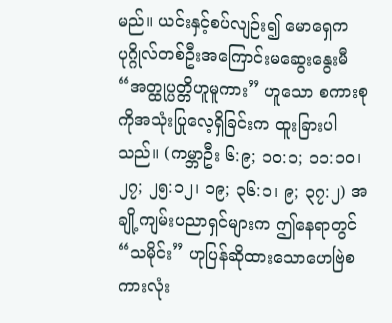မည်။ ယင်းနှင့်စပ်လျဉ်း၍ မောရှေက ပုဂ္ဂိုလ်တစ်ဦးအကြောင်းမဆွေးနွေးမီ “အတ္ထုပ္ပတ္တိဟူမူကား” ဟူသော စကားစုကိုအသုံးပြုလေ့ရှိခြင်းက ထူးခြားပါသည်။ (ကမ္ဘာဦး ၆:၉; ၁၀:၁; ၁၁:၁၀၊ ၂၇; ၂၅:၁၂၊ ၁၉; ၃၆:၁၊ ၉; ၃၇:၂) အချို့ကျမ်းပညာရှင်များက ဤနေရာတွင် “သမိုင်း” ဟုပြန်ဆိုထားသောဟေဗြဲစကားလုံး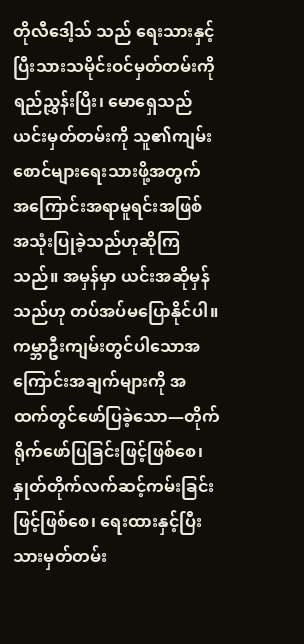တိုလီဒေါ့သ် သည် ရေးသားနှင့်ပြီးသားသမိုင်းဝင်မှတ်တမ်းကို ရည်ညွှန်းပြီး၊ မောရှေသည် ယင်းမှတ်တမ်းကို သူ၏ကျမ်းစောင်များရေးသားဖို့အတွက် အကြောင်းအရာမူရင်းအဖြစ် အသုံးပြုခဲ့သည်ဟုဆိုကြသည်။ အမှန်မှာ ယင်းအဆိုမှန်သည်ဟု တပ်အပ်မပြောနိုင်ပါ။
ကမ္ဘာဦးကျမ်းတွင်ပါသောအကြောင်းအချက်များကို အထက်တွင်ဖော်ပြခဲ့သော—တိုက်ရိုက်ဖော်ပြခြင်းဖြင့်ဖြစ်စေ၊ နှုတ်တိုက်လက်ဆင့်ကမ်းခြင်းဖြင့်ဖြစ်စေ၊ ရေးထားနှင့်ပြီးသားမှတ်တမ်း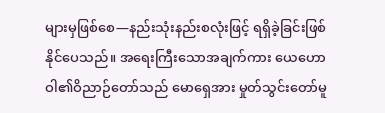များမှဖြစ်စေ—နည်းသုံးနည်းစလုံးဖြင့် ရရှိခဲ့ခြင်းဖြစ်နိုင်ပေသည်။ အရေးကြီးသောအချက်ကား ယေဟောဝါ၏ဝိညာဉ်တော်သည် မောရှေအား မှုတ်သွင်းတော်မူ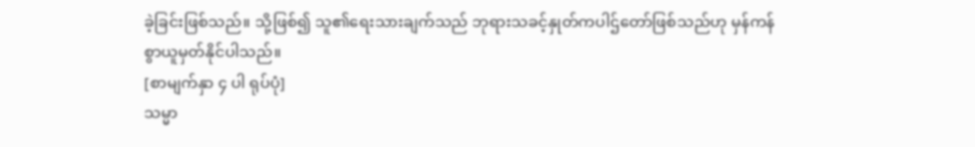ခဲ့ခြင်းဖြစ်သည်။ သို့ဖြစ်၍ သူ၏ရေးသားချက်သည် ဘုရားသခင့်နှုတ်ကပါဌ်တော်ဖြစ်သည်ဟု မှန်ကန်စွာယူမှတ်နိုင်ပါသည်။
[စာမျက်နှာ ၄ ပါ ရုပ်ပုံ]
သမ္မာ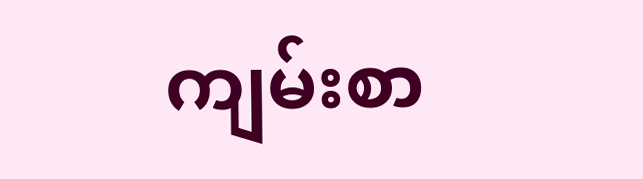ကျမ်းစာ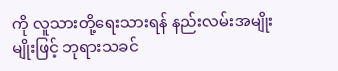ကို လူသားတို့ရေးသားရန် နည်းလမ်းအမျိုးမျိုးဖြင့် ဘုရားသခင်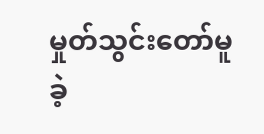မှုတ်သွင်းတော်မူခဲ့